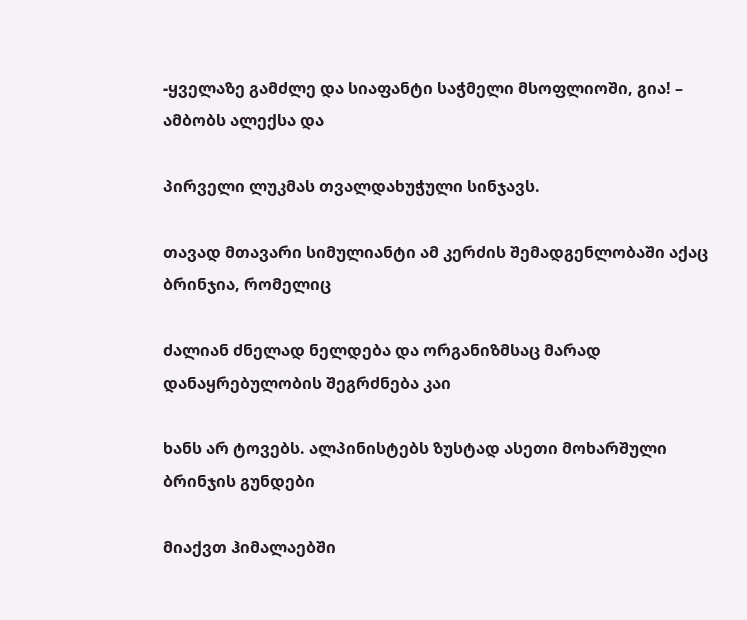-ყველაზე გამძლე და სიაფანტი საჭმელი მსოფლიოში, გია! – ამბობს ალექსა და

პირველი ლუკმას თვალდახუჭული სინჯავს.

თავად მთავარი სიმულიანტი ამ კერძის შემადგენლობაში აქაც ბრინჯია, რომელიც

ძალიან ძნელად ნელდება და ორგანიზმსაც მარად დანაყრებულობის შეგრძნება კაი

ხანს არ ტოვებს. ალპინისტებს ზუსტად ასეთი მოხარშული ბრინჯის გუნდები

მიაქვთ ჰიმალაებში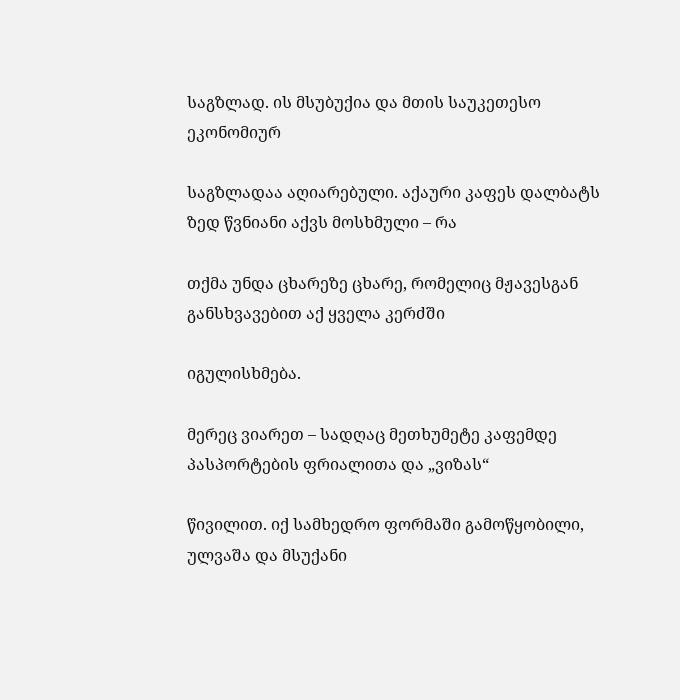საგზლად. ის მსუბუქია და მთის საუკეთესო ეკონომიურ

საგზლადაა აღიარებული. აქაური კაფეს დალბატს ზედ წვნიანი აქვს მოსხმული – რა

თქმა უნდა ცხარეზე ცხარე, რომელიც მჟავესგან განსხვავებით აქ ყველა კერძში

იგულისხმება.

მერეც ვიარეთ – სადღაც მეთხუმეტე კაფემდე პასპორტების ფრიალითა და „ვიზას“

წივილით. იქ სამხედრო ფორმაში გამოწყობილი, ულვაშა და მსუქანი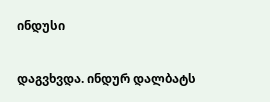ინდუსი

დაგვხვდა. ინდურ დალბატს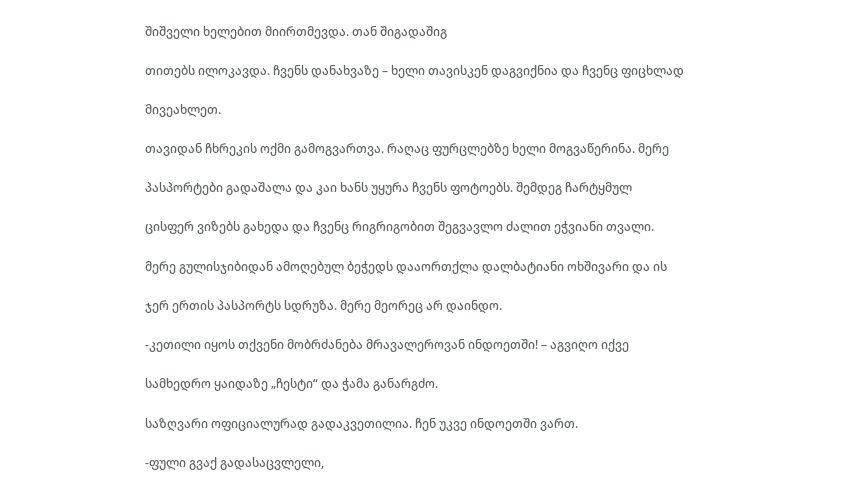შიშველი ხელებით მიირთმევდა. თან შიგადაშიგ

თითებს ილოკავდა. ჩვენს დანახვაზე – ხელი თავისკენ დაგვიქნია და ჩვენც ფიცხლად

მივეახლეთ.

თავიდან ჩხრეკის ოქმი გამოგვართვა. რაღაც ფურცლებზე ხელი მოგვაწერინა. მერე

პასპორტები გადაშალა და კაი ხანს უყურა ჩვენს ფოტოებს. შემდეგ ჩარტყმულ

ცისფერ ვიზებს გახედა და ჩვენც რიგრიგობით შეგვავლო ძალით ეჭვიანი თვალი.

მერე გულისჯიბიდან ამოღებულ ბეჭედს დააორთქლა დალბატიანი ოხშივარი და ის

ჯერ ერთის პასპორტს სდრუზა. მერე მეორეც არ დაინდო.

-კეთილი იყოს თქვენი მობრძანება მრავალეროვან ინდოეთში! – აგვიღო იქვე

სამხედრო ყაიდაზე „ჩესტი“ და ჭამა განარგძო.

საზღვარი ოფიციალურად გადაკვეთილია. ჩენ უკვე ინდოეთში ვართ.

-ფული გვაქ გადასაცვლელი,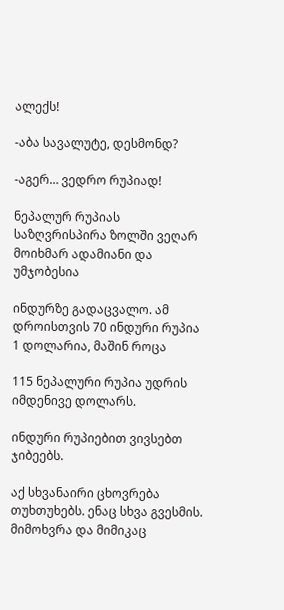ალექს!

-აბა სავალუტე, დესმონდ?

-აგერ… ვედრო რუპიად!

ნეპალურ რუპიას საზღვრისპირა ზოლში ვეღარ მოიხმარ ადამიანი და უმჯობესია

ინდურზე გადაცვალო. ამ დროისთვის 70 ინდური რუპია 1 დოლარია, მაშინ როცა

115 ნეპალური რუპია უდრის იმდენივე დოლარს.

ინდური რუპიებით ვივსებთ ჯიბეებს.

აქ სხვანაირი ცხოვრება თუხთუხებს. ენაც სხვა გვესმის. მიმოხვრა და მიმიკაც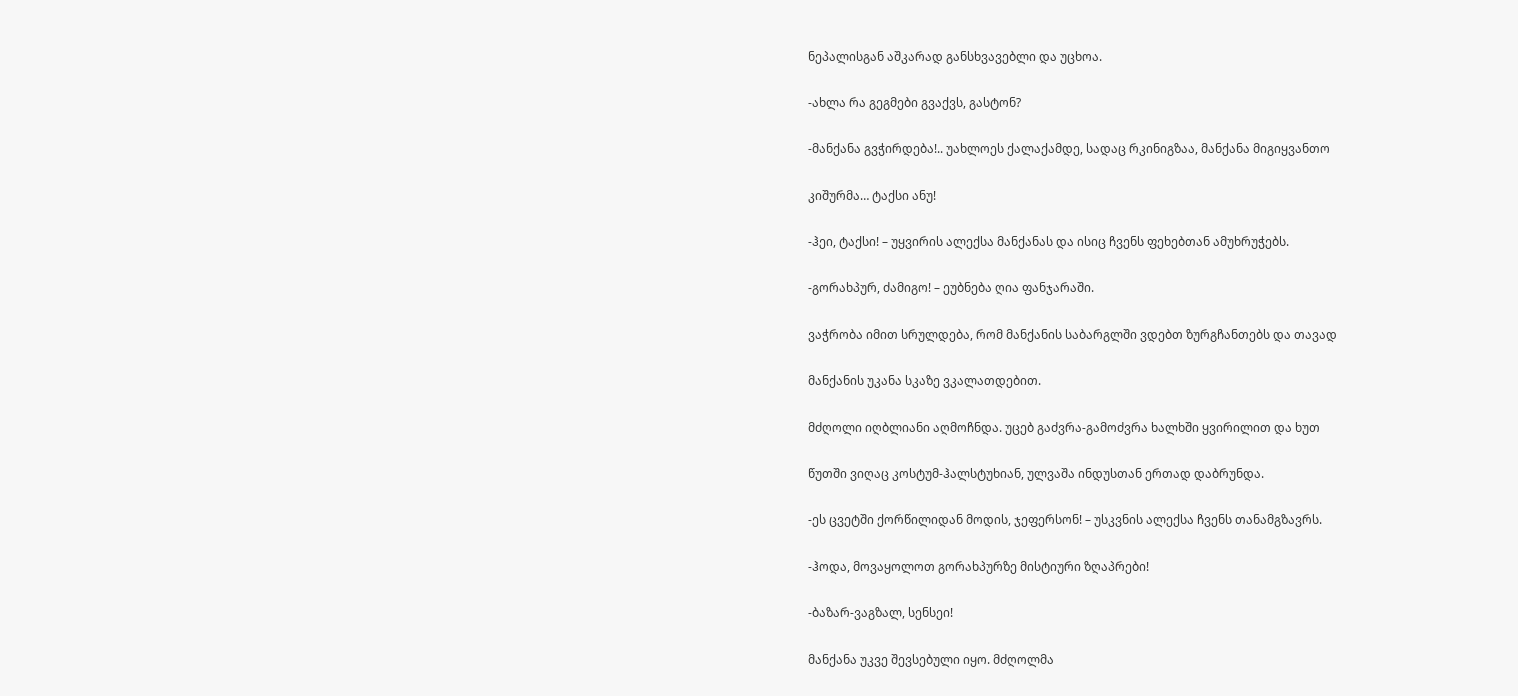ნეპალისგან აშკარად განსხვავებლი და უცხოა.

-ახლა რა გეგმები გვაქვს, გასტონ?

-მანქანა გვჭირდება!.. უახლოეს ქალაქამდე, სადაც რკინიგზაა, მანქანა მიგიყვანთო

კიშურმა… ტაქსი ანუ!

-ჰეი, ტაქსი! – უყვირის ალექსა მანქანას და ისიც ჩვენს ფეხებთან ამუხრუჭებს.

-გორახპურ, ძამიგო! – ეუბნება ღია ფანჯარაში.

ვაჭრობა იმით სრულდება, რომ მანქანის საბარგლში ვდებთ ზურგჩანთებს და თავად

მანქანის უკანა სკაზე ვკალათდებით.

მძღოლი იღბლიანი აღმოჩნდა. უცებ გაძვრა-გამოძვრა ხალხში ყვირილით და ხუთ

წუთში ვიღაც კოსტუმ-ჰალსტუხიან, ულვაშა ინდუსთან ერთად დაბრუნდა.

-ეს ცვეტში ქორწილიდან მოდის, ჯეფერსონ! – უსკვნის ალექსა ჩვენს თანამგზავრს.

-ჰოდა, მოვაყოლოთ გორახპურზე მისტიური ზღაპრები!

-ბაზარ-ვაგზალ, სენსეი!

მანქანა უკვე შევსებული იყო. მძღოლმა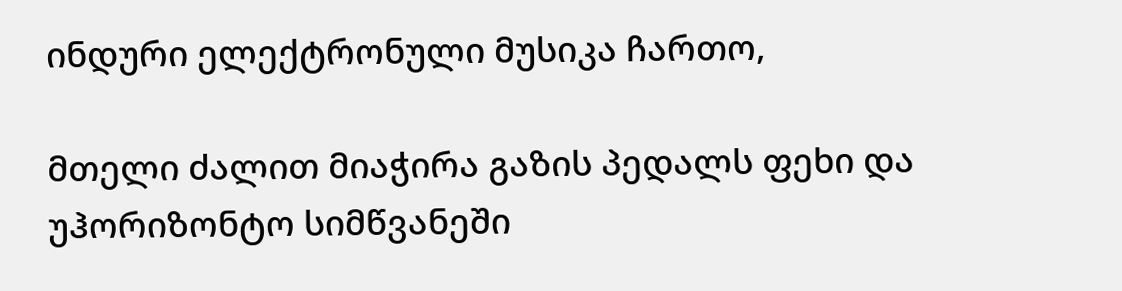ინდური ელექტრონული მუსიკა ჩართო,

მთელი ძალით მიაჭირა გაზის პედალს ფეხი და უჰორიზონტო სიმწვანეში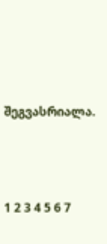შეგვასრიალა.





1 2 3 4 5 6 7